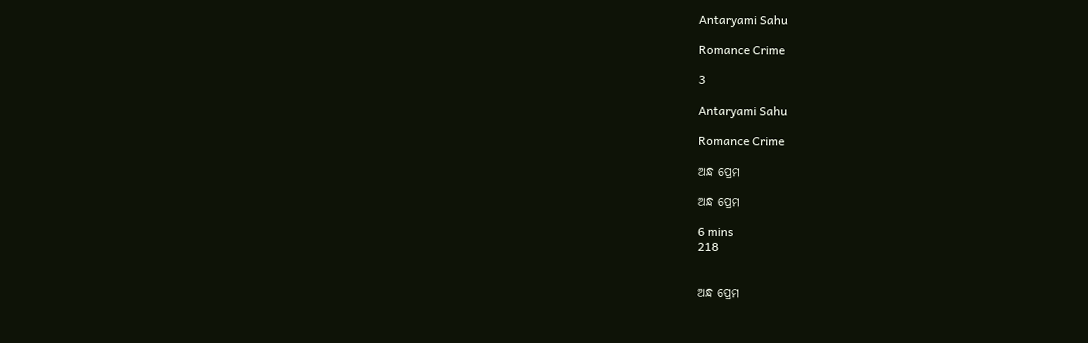Antaryami Sahu

Romance Crime

3

Antaryami Sahu

Romance Crime

ଅନ୍ଧ ପ୍ରେମ

ଅନ୍ଧ ପ୍ରେମ

6 mins
218


ଅନ୍ଧ ପ୍ରେମ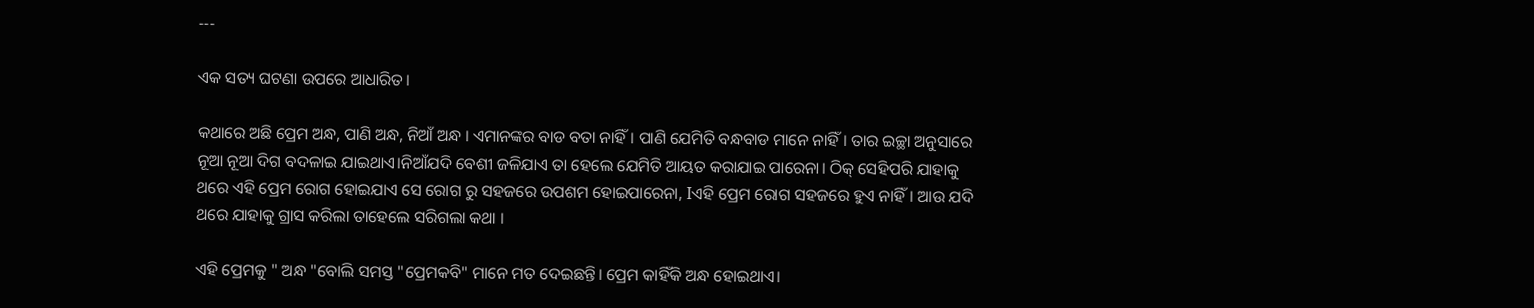---

ଏକ ସତ୍ୟ ଘଟଣା ଉପରେ ଆଧାରିତ।

କଥାରେ ଅଛି ପ୍ରେମ ଅନ୍ଧ, ପାଣି ଅନ୍ଧ, ନିଆଁ ଅନ୍ଧ । ଏମାନଙ୍କର ବାଡ ବତା ନାହିଁ। ପାଣି ଯେମିତି ବନ୍ଧବାଡ ମାନେ ନାହିଁ। ତାର ଇଚ୍ଛା ଅନୁସାରେ ନୂଆ ନୂଆ ଦିଗ ବଦଳାଇ ଯାଇଥାଏ।ନିଆଁଯଦି ବେଶୀ ଜଳିଯାଏ ତା ହେଲେ ଯେମିତି ଆୟତ କରାଯାଇ ପାରେନା। ଠିକ୍ ସେହିପରି ଯାହାକୁ ଥରେ ଏହି ପ୍ରେମ ରୋଗ ହୋଇଯାଏ ସେ ରୋଗ ରୁ ସହଜରେ ଉପଶମ ହୋଇପାରେନା, Iଏହି ପ୍ରେମ ରୋଗ ସହଜରେ ହୁଏ ନାହିଁ। ଆଉ ଯଦି ଥରେ ଯାହାକୁ ଗ୍ରାସ କରିଲା ତାହେଲେ ସରିଗଲା କଥା ।

ଏହି ପ୍ରେମକୁ " ଅନ୍ଧ "ବୋଲି ସମସ୍ତ "ପ୍ରେମକବି" ମାନେ ମତ ଦେଇଛନ୍ତି। ପ୍ରେମ କାହିଁକି ଅନ୍ଧ ହୋଇଥାଏ।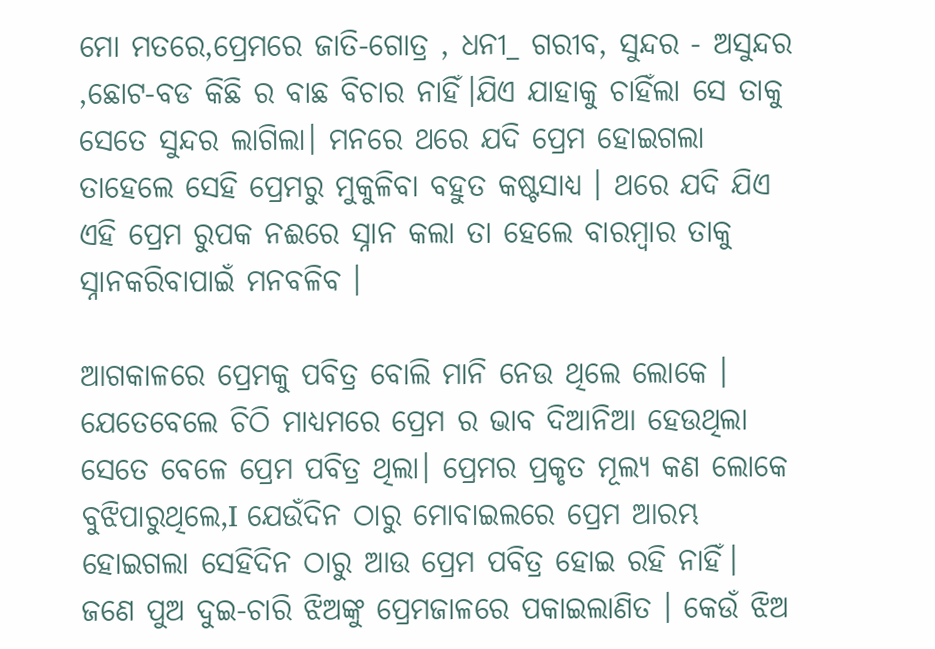ମୋ ମତରେ,ପ୍ରେମରେ ଜାତି-ଗୋତ୍ର , ଧନୀ_ ଗରୀବ, ସୁନ୍ଦର - ଅସୁନ୍ଦର ,ଛୋଟ-ବଡ କିଛି ର ବାଛ ବିଚାର ନାହିଁ।ଯିଏ ଯାହାକୁ ଚାହିଁଲା ସେ ତାକୁ ସେତେ ସୁନ୍ଦର ଲାଗିଲା। ମନରେ ଥରେ ଯଦି ପ୍ରେମ ହୋଇଗଲା ତାହେଲେ ସେହି ପ୍ରେମରୁ ମୁକୁଳିବା ବହୁତ କଷ୍ଟସାଧ୍ୟ । ଥରେ ଯଦି ଯିଏ ଏହି ପ୍ରେମ ରୁପକ ନଈରେ ସ୍ନାନ କଲା ତା ହେଲେ ବାରମ୍ଵାର ତାକୁ ସ୍ନାନକରିବାପାଇଁ ମନବଳିବ ।

ଆଗକାଳରେ ପ୍ରେମକୁ ପବିତ୍ର ବୋଲି ମାନି ନେଉ ଥିଲେ ଲୋକେ । ଯେତେବେଲେ ଚିଠି ମାଧ୍ୟମରେ ପ୍ରେମ ର ଭାବ ଦିଆନିଆ ହେଉଥିଲା ସେତେ ବେଳେ ପ୍ରେମ ପବିତ୍ର ଥିଲା। ପ୍ରେମର ପ୍ରକୃତ ମୂଲ୍ୟ କଣ ଲୋକେ ବୁଝିପାରୁଥିଲେ,I ଯେଉଁଦିନ ଠାରୁ ମୋବାଇଲରେ ପ୍ରେମ ଆରମ୍ଭ ହୋଇଗଲା ସେହିଦିନ ଠାରୁ ଆଉ ପ୍ରେମ ପବିତ୍ର ହୋଇ ରହି ନାହିଁ। ଜଣେ ପୁଅ ଦୁଇ-ଚାରି ଝିଅଙ୍କୁ ପ୍ରେମଜାଳରେ ପକାଇଲାଣିତ । କେଉଁ ଝିଅ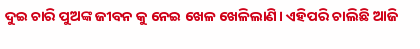ଦୁଇ ଚାରି ପୁଅଙ୍କ ଜୀବନ କୁ ନେଇ ଖେଳ ଖେଳିଲାଣି। ଏହିପରି ଚାଲିଛି ଆଜି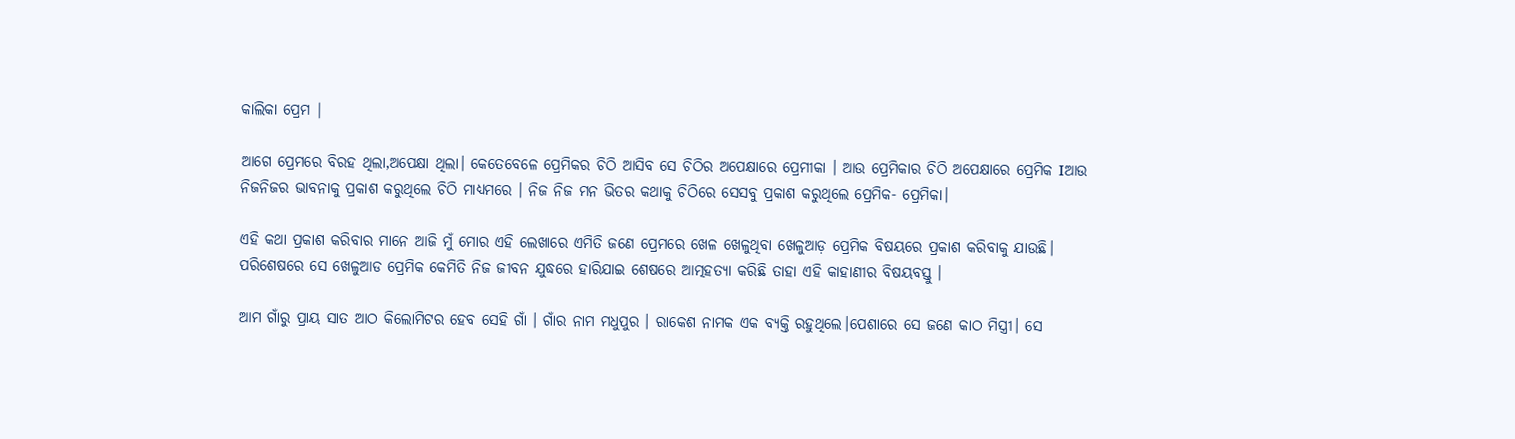କାଲିକା ପ୍ରେମ |

ଆଗେ ପ୍ରେମରେ ବିରହ ଥିଲା,ଅପେକ୍ଷା ଥିଲା। କେତେବେଳେ ପ୍ରେମିକର ଚିଠି ଆସିବ ସେ ଚିଠିର ଅପେକ୍ଷାରେ ପ୍ରେମୀକା । ଆଉ ପ୍ରେମିକାର ଚିଠି ଅପେକ୍ଷାରେ ପ୍ରେମିକ Iଆଉ ନିଜନିଜର ଭାବନାକୁ ପ୍ରକାଶ କରୁଥିଲେ ଚିଠି ମାଧ୍ଯମରେ । ନିଜ ନିଜ ମନ ଭିତର କଥାକୁ ଚିଠିରେ ସେସବୁ ପ୍ରକାଶ କରୁଥିଲେ ପ୍ରେମିକ- ପ୍ରେମିକା।

ଏହି କଥା ପ୍ରକାଶ କରିବାର ମାନେ ଆଜି ମୁଁ ମୋର ଏହି ଲେଖାରେ ଏମିତି ଜଣେ ପ୍ରେମରେ ଖେଳ ଖେଳୁଥିବା ଖେଳୁଆଡ଼ ପ୍ରେମିକ ବିଷୟରେ ପ୍ରକାଶ କରିବାକୁ ଯାଉଛି। ପରିଶେଷରେ ସେ ଖେଳୁଆଡ ପ୍ରେମିକ କେମିତି ନିଜ ଜୀବନ ଯୁଦ୍ଧରେ ହାରିଯାଇ ଶେଷରେ ଆତ୍ମହତ୍ୟା କରିଛି ତାହା ଏହି କାହାଣୀର ବିଷୟବସ୍ତୁ ।

ଆମ ଗାଁରୁ ପ୍ରାୟ ସାତ ଆଠ କିଲୋମିଟର ହେବ ସେହି ଗାଁ । ଗାଁର ନାମ ମଧୁପୁର । ରାକେଶ ନାମକ ଏକ ବ୍ୟକ୍ତି ରହୁଥିଲେ।ପେଶାରେ ସେ ଜଣେ କାଠ ମିସ୍ତ୍ରୀ। ସେ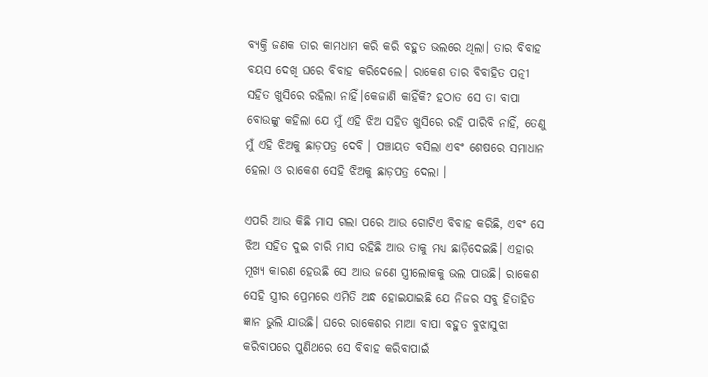ବ୍ୟକ୍ତି ଜଣକ ତାର କାମଧାମ କରି କରି ବହୁତ ଭଲରେ ଥିଲା। ତାର ବିବାହ ବୟସ ଦେଖି ଘରେ ବିବାହ କରିଦେଲେ। ରାକେଶ ତାର ବିବାହିତ ପତ୍ନୀ ସହିତ ଖୁସିରେ ରହିଲା ନାହିଁ।କେଜାଣି କାହିଁକି? ହଠାତ ସେ ତା ବାପା ବୋଉଙ୍କୁ କହିଲା ଯେ ମୁଁ ଏହି ଝିଅ ସହିତ ଖୁସିରେ ରହି ପାରିବି ନାହିଁ, ତେଣୁ ମୁଁ ଏହି ଝିଅକୁ ଛାଡ଼ପତ୍ର ଦେବି । ପଞ୍ଚାୟତ ବସିଲା ଏବଂ ଶେଷରେ ସମାଧାନ ହେଲା ଓ ରାକେଶ ସେହି ଝିଅକୁ ଛାଡ଼ପତ୍ର ଦେଲା ।

ଏପରି ଆଉ କିଛି ମାସ ଗଲା ପରେ ଆଉ ଗୋଟିଏ ବିବାହ କରିଛି, ଏବଂ ସେ ଝିଅ ସହିତ ଦୁଇ ଚାରି ମାସ ରହିଛି ଆଉ ତାକୁ ମଧ୍ୟ ଛାଡ଼ିଦେଇଛି। ଏହାର ମୂଖ୍ୟ କାରଣ ହେଉଛି ସେ ଆଉ ଜଣେ ସ୍ତ୍ରୀଲୋକକୁ ଭଲ ପାଉଛି। ରାକେଶ ସେହି ସ୍ତ୍ରୀର ପ୍ରେମରେ ଏମିତି ଅନ୍ଧ ହୋଇଯାଇଛି ଯେ ନିଜର ସବୁ ହିତାହିତ ଜ୍ଞାନ ଭୁଲି ଯାଉଛି। ଘରେ ରାକେଶର ମାଆ ବାପା ବହୁତ ବୁଝାସୁଝା କରିବାପରେ ପୁଣିଥରେ ସେ ବିବାହ କରିବାପାଇଁ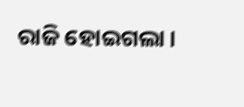ରାଜି ହୋଇଗଲା।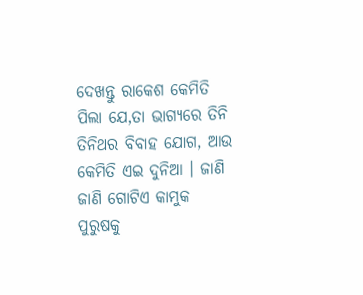ଦେଖନ୍ତୁ ରାକେଶ କେମିତି ପିଲା ଯେ,ତା ଭାଗ୍ୟରେ ତିନି ତିନିଥର ବିବାହ ଯୋଗ, ଆଉ କେମିତି ଏଇ ଦୁନିଆ । ଜାଣି ଜାଣି ଗୋଟିଏ କାମୁକ ପୁରୁଷକୁ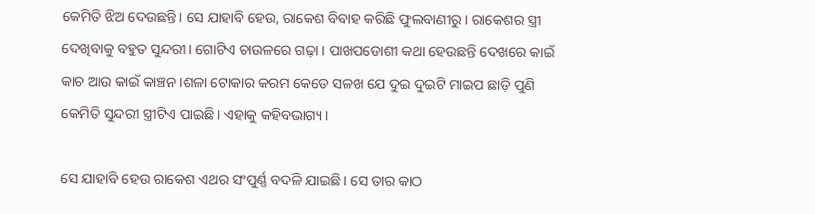କେମିତି ଝିଅ ଦେଉଛନ୍ତି। ସେ ଯାହାବି ହେଉ, ରାକେଶ ବିବାହ କରିଛି ଫୁଲବାଣୀରୁ । ରାକେଶର ସ୍ତ୍ରୀ ଦେଖିବାକୁ ବହୁତ ସୁନ୍ଦରୀ। ଗୋଟିଏ ଚାଉଳରେ ଗଢ଼ା । ପାଖପଡୋଶୀ କଥା ହେଉଛନ୍ତି ଦେଖରେ କାଇଁ କାଚ ଆଉ କାଇଁ କାଞ୍ଚନ ।ଶଳା ଟୋକାର କରମ କେଡେ ସଳଖ ଯେ ଦୁଇ ଦୁଇଟି ମାଇପ ଛାଡ଼ି ପୁଣି କେମିତି ସୁନ୍ଦରୀ ସ୍ତ୍ରୀଟିଏ ପାଇଛି। ଏହାକୁ କହିବଭାଗ୍ୟ ।

ସେ ଯାହାବି ହେଉ ରାକେଶ ଏଥର ସଂପୁର୍ଣ୍ଣ ବଦଳି ଯାଇଛି। ସେ ତାର କାଠ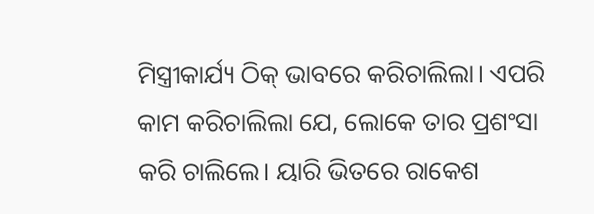ମିସ୍ତ୍ରୀକାର୍ଯ୍ୟ ଠିକ୍ ଭାବରେ କରିଚାଲିଲା। ଏପରି କାମ କରିଚାଲିଲା ଯେ, ଲୋକେ ତାର ପ୍ରଶଂସା କରି ଚାଲିଲେ। ୟାରି ଭିତରେ ରାକେଶ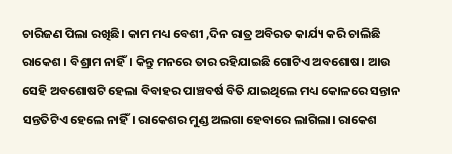ଚାରିଜଣ ପିଲା ରଖିଛି। କାମ ମଧ୍ୟ ବେଶୀ ,ଦିନ ରାତ୍ର ଅବିରତ କାର୍ଯ୍ୟ କରି ଚାଲିଛି ରାକେଶ । ବିଶ୍ରାମ ନାହିଁ। କିନ୍ତୁ ମନରେ ତାର ରହିଯାଇଛି ଗୋଟିଏ ଅବଶୋଷ। ଆଉ ସେହି ଅବଶୋଷଟି ହେଲା ବିବାହର ପାଞ୍ଚବର୍ଷ ବିତି ଯାଇଥିଲେ ମଧ୍ୟ କୋଳରେ ସନ୍ତାନ ସନ୍ତତିଟିଏ ହେଲେ ନାହିଁ। ରାକେଶର ମୁଣ୍ଡ ଅଲଗା ହେବାରେ ଲାଗିଲା। ରାକେଶ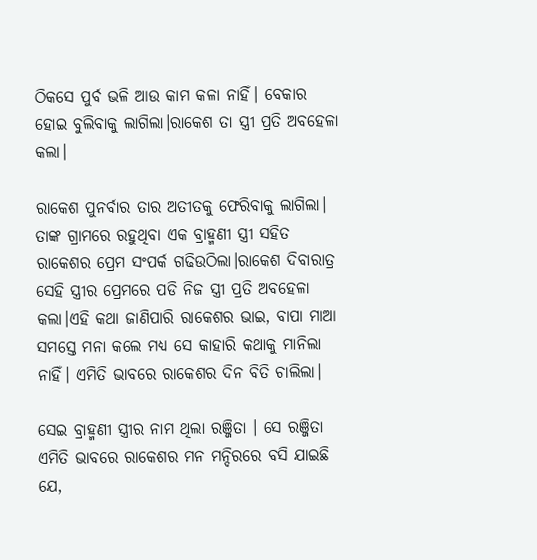ଠିକସେ ପୁର୍ବ ଭଳି ଆଉ କାମ କଳା ନାହିଁ। ବେକାର ହୋଇ ବୁଲିବାକୁ ଲାଗିଲା।ରାକେଶ ତା ସ୍ତ୍ରୀ ପ୍ରତି ଅବହେଳା କଲା।

ରାକେଶ ପୁନର୍ବାର ତାର ଅତୀତକୁ ଫେରିବାକୁ ଲାଗିଲା। ତାଙ୍କ ଗ୍ରାମରେ ରହୁଥିବା ଏକ ବ୍ରାହ୍ମଣୀ ସ୍ତ୍ରୀ ସହିତ ରାକେଶର ପ୍ରେମ ସଂପର୍କ ଗଢିଉଠିଲା।ରାକେଶ ଦିବାରାତ୍ର ସେହି ସ୍ତ୍ରୀର ପ୍ରେମରେ ପଡି ନିଜ ସ୍ତ୍ରୀ ପ୍ରତି ଅବହେଳା କଲା।ଏହି କଥା ଜାଣିପାରି ରାକେଶର ଭାଇ, ବାପା ମାଆ ସମସ୍ତେ ମନା କଲେ ମଧ୍ୟ ସେ କାହାରି କଥାକୁ ମାନିଲା ନାହିଁ। ଏମିତି ଭାବରେ ରାକେଶର ଦିନ ବିତି ଚାଲିଲା।

ସେଇ ବ୍ରାହ୍ମଣୀ ସ୍ତ୍ରୀର ନାମ ଥିଲା ରଞ୍ଜିତା । ସେ ରଞ୍ଜିତା ଏମିତି ଭାବରେ ରାକେଶର ମନ ମନ୍ଦିରରେ ବସି ଯାଇଛି ଯେ,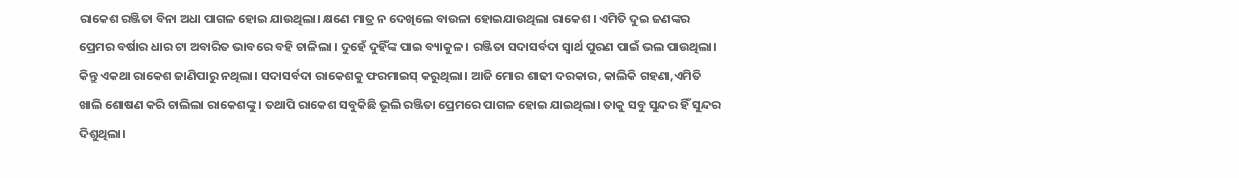ରାକେଶ ରଞ୍ଜିତା ବିନା ଅଧା ପାଗଳ ହୋଇ ଯାଉଥିଲା। କ୍ଷଣେ ମାତ୍ର ନ ଦେଖିଲେ ବାଉଳା ହୋଇଯାଉଥିଲା ରାକେଶ । ଏମିତି ଦୁଇ ଜଣଙ୍କର ପ୍ରେମର ବର୍ଷାର ଧାର ଟା ଅବାରିତ ଭାବରେ ବହି ଚାଳିଲା । ଦୁହେଁ ଦୁହିଁଙ୍କ ପାଇ ବ୍ୟାକୁଳ । ରଞ୍ଜିତା ସଦାସର୍ବଦା ସ୍ଵାର୍ଥ ପୁରଣ ପାଇଁ ଭଲ ପାଉଥିଲା। କିନ୍ତୁ ଏକଥା ରାକେଶ ଜାଣିପାରୁ ନଥିଲା। ସଦାସର୍ବଦା ରାକେଶକୁ ଫରମାଇସ୍ କରୁଥିଲା। ଆଜି ମୋର ଶାଢୀ ଦରକାର, କାଲିକି ଗହଣା,ଏମିତି ଖାଲି ଶୋଷଣ କରି ଚାଲିଲା ରାକେଶଙ୍କୁ । ତଥାପି ରାକେଶ ସବୁକିଛି ଭୂଲି ରଞ୍ଜିତା ପ୍ରେମରେ ପାଗଳ ହୋଇ ଯାଇଥିଲା। ତାକୁ ସବୁ ସୁନ୍ଦର ହିଁ ସୁନ୍ଦର ଦିଶୁଥିଲା।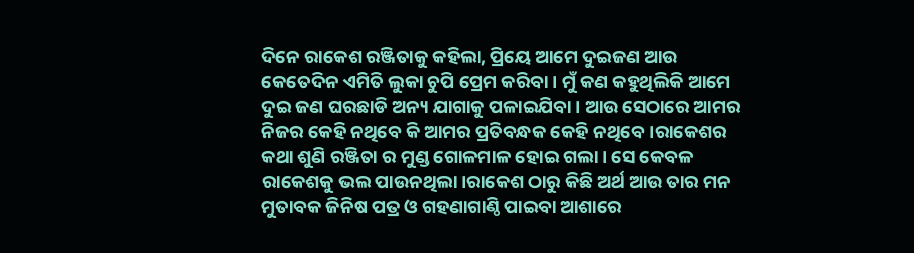ଦିନେ ରାକେଶ ରଞ୍ଜିତାକୁ କହିଲା, ପ୍ରିୟେ ଆମେ ଦୁଇଜଣ ଆଉ କେତେଦିନ ଏମିତି ଲୁକା ଚୁପି ପ୍ରେମ କରିବା। ମୁଁ କଣ କହୁଥିଲିକି ଆମେ ଦୁଇ ଜଣ ଘରଛାଡି ଅନ୍ୟ ଯାଗାକୁ ପଳାଇଯିବା। ଆଉ ସେଠାରେ ଆମର ନିଜର କେହି ନଥିବେ କି ଆମର ପ୍ରତିବନ୍ଧକ କେହି ନଥିବେ।ରାକେଶର କଥା ଶୁଣି ରଞ୍ଜିତା ର ମୁଣ୍ଡ ଗୋଳମାଳ ହୋଇ ଗଲା। ସେ କେବଳ ରାକେଶକୁ ଭଲ ପାଉନଥିଲା।ରାକେଶ ଠାରୁ କିଛି ଅର୍ଥ ଆଉ ତାର ମନ ମୁତାବକ ଜିନିଷ ପତ୍ର ଓ ଗହଣାଗାଣ୍ଠି ପାଇବା ଆଶାରେ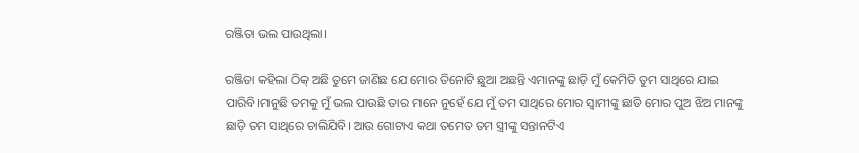ରଞ୍ଜିତା ଭଲ ପାଉଥିଲା।

ରଞ୍ଜିତା କହିଲା ଠିକ୍ ଅଛି ତୁମେ ଜାଣିଛ ଯେ ମୋର ତିନୋଟି ଛୁଆ ଅଛନ୍ତି ଏମାନଙ୍କୁ ଛାଡ଼ି ମୁଁ କେମିତି ତୁମ ସାଥିରେ ଯାଇ ପାରିବି।ମାନୁଛି ତମକୁ ମୁଁ ଭଲ ପାଉଛି ତାର ମାନେ ନୁହେଁ ଯେ ମୁଁ ତମ ସାଥିରେ ମୋର ସ୍ଵାମୀଙ୍କୁ ଛାଡି ମୋର ପୁଅ ଝିଅ ମାନଙ୍କୁ ଛାଡ଼ି ତମ ସାଥିରେ ଚାଲିଯିବି। ଆଉ ଗୋଟାଏ କଥା ତମେତ ତମ ସ୍ତ୍ରୀଙ୍କୁ ସନ୍ତାନଟିଏ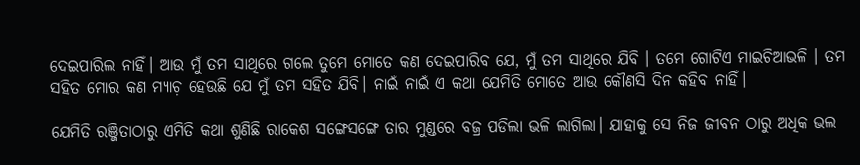ଦେଇପାରିଲ ନାହିଁ। ଆଉ ମୁଁ ତମ ସାଥିରେ ଗଲେ ତୁମେ ମୋତେ କଣ ଦେଇପାରିବ ଯେ, ମୁଁ ତମ ସାଥିରେ ଯିବି । ତମେ ଗୋଟିଏ ମାଇଚିଆଭଳି । ତମ ସହିତ ମୋର କଣ ମ୍ୟାଚ଼ ହେଉଛି ଯେ ମୁଁ ତମ ସହିତ ଯିବି। ନାଇଁ ନାଇଁ ଏ କଥା ଯେମିତି ମୋତେ ଆଉ କୌଣସି ଦିନ କହିବ ନାହିଁ।

ଯେମିତି ରଞ୍ଜିତାଠାରୁ ଏମିତି କଥା ଶୁଣିଛି ରାକେଶ ସଙ୍ଗେସଙ୍ଗେ ତାର ମୁଣ୍ଡରେ ବଜ୍ର ପଡିଲା ଭଳି ଲାଗିଲା। ଯାହାକୁ ସେ ନିଜ ଜୀବନ ଠାରୁ ଅଧିକ ଭଲ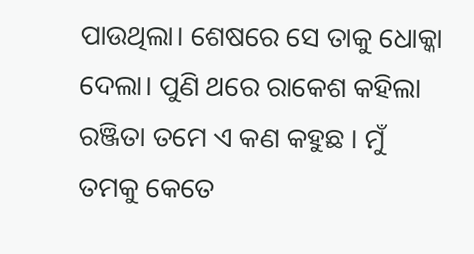ପାଉଥିଲା। ଶେଷରେ ସେ ତାକୁ ଧୋକ୍କା ଦେଲା। ପୁଣି ଥରେ ରାକେଶ କହିଲା ରଞ୍ଜିତା ତମେ ଏ କଣ କହୁଛ । ମୁଁ ତମକୁ କେତେ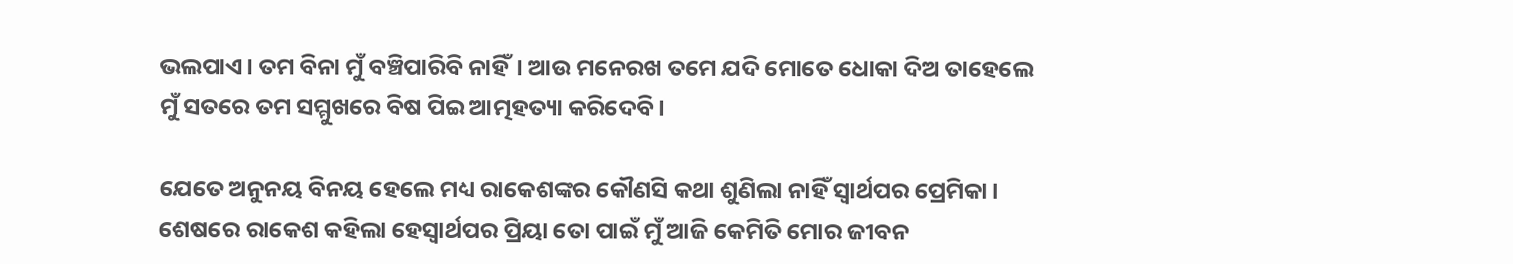ଭଲପାଏ। ତମ ବିନା ମୁଁ ବଞ୍ଚିପାରିବି ନାହିଁ। ଆଉ ମନେରଖ ତମେ ଯଦି ମୋତେ ଧୋକା ଦିଅ ତାହେଲେ ମୁଁ ସତରେ ତମ ସମ୍ମୁଖରେ ବିଷ ପିଇ ଆତ୍ମହତ୍ୟା କରିଦେବି।

ଯେତେ ଅନୁନୟ ବିନୟ ହେଲେ ମଧ୍ୟ ରାକେଶଙ୍କର କୌଣସି କଥା ଶୁଣିଲା ନାହିଁ ସ୍ଵାର୍ଥପର ପ୍ରେମିକା। ଶେଷରେ ରାକେଶ କହିଲା ହେସ୍ଵାର୍ଥପର ପ୍ରିୟା ତୋ ପାଇଁ ମୁଁ ଆଜି କେମିତି ମୋର ଜୀବନ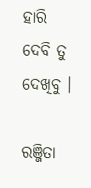ହାରି ଦେବି ତୁ ଦେଖିବୁ ।

ରଞ୍ଜିତା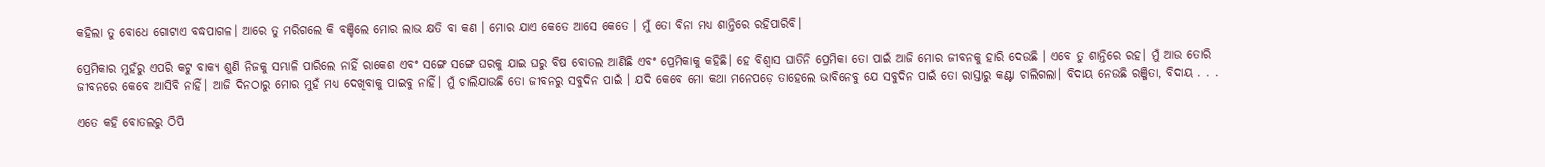କହିଲା ତୁ ବୋଧେ ଗୋଟାଏ ବଦ୍ଧପାଗଳ। ଆରେ ତୁ ମରିଗଲେ କି ବଞ୍ଚିଲେ ମୋର ଲାଭ କ୍ଷତି ବା କଣ । ମୋର ଯାଏ କେତେ ଆସେ କେତେ । ମୁଁ ତୋ ବିନା ମଧ୍ୟ ଶାନ୍ତିରେ ରହିପାରିବି।

ପ୍ରେମିକାର ମୁହଁରୁ ଏପରି କଟୁ ବାକ୍ୟ ଶୁଣି ନିଜକୁ ସମ୍ଭାଳି ପାରିଲେ ନାହିଁ ରାକେଶ ଏବଂ ସଙ୍ଗେ ସଙ୍ଗେ ଘରକୁ ଯାଇ ଘରୁ ବିଷ ବୋତଲ ଆଣିଛି ଏବଂ ପ୍ରେମିକାକୁ କହିଛି। ହେ ବିଶ୍ୱାସ ଘାତିନି ପ୍ରେମିକା ତୋ ପାଇଁ ଆଜି ମୋର ଜୀବନକୁ ହାରି ଦେଉଛି । ଏବେ ତୁ ଶାନ୍ତିରେ ରହ। ମୁଁ ଆଉ ତୋରି ଜୀବନରେ କେବେ ଆସିବି ନାହିଁ। ଆଜି ଦିନଠାରୁ ମୋର ମୁହଁ ମଧ୍ୟ ଦେଖିବାକୁ ପାଇବୁ ନାହିଁ। ମୁଁ ଚାଲିଯାଉଛି ତୋ ଜୀବନରୁ ସବୁଦିନ ପାଇଁ । ଯଦି କେବେ ମୋ କଥା ମନେପଡ଼େ ତାହେଲେ ଭାବିନେବୁ ଯେ ସବୁଦିନ ପାଇଁ ତୋ ରାସ୍ତାରୁ କଣ୍ଟା ଚାଲିଗଲା। ବିଦାୟ ନେଉଛି ରଞ୍ଜିତା, ବିଦାୟ . . .

ଏତେ କହି ବୋତଲରୁ ଠିପି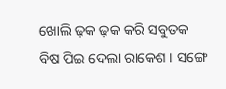ଖୋଲି ଢ଼କ ଢ଼କ କରି ସବୁତକ ବିଷ ପିଇ ଦେଲା ରାକେଶ । ସଙ୍ଗେ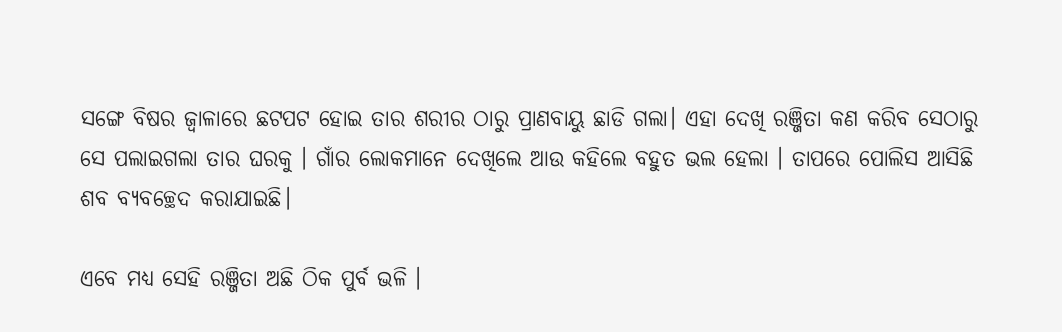ସଙ୍ଗେ ବିଷର ଜ୍ୱାଳାରେ ଛଟପଟ ହୋଇ ତାର ଶରୀର ଠାରୁ ପ୍ରାଣବାୟୁ ଛାଡି ଗଲା। ଏହା ଦେଖି ରଞ୍ଜିତା କଣ କରିବ ସେଠାରୁ ସେ ପଲାଇଗଲା ତାର ଘରକୁ । ଗାଁର ଲୋକମାନେ ଦେଖିଲେ ଆଉ କହିଲେ ବହୁତ ଭଲ ହେଲା । ତାପରେ ପୋଲିସ ଆସିଛି ଶବ ବ୍ୟବଚ୍ଛେଦ କରାଯାଇଛି।

ଏବେ ମଧ୍ୟ ସେହି ରଞ୍ଜିତା ଅଛି ଠିକ ପୁର୍ବ ଭଳି ।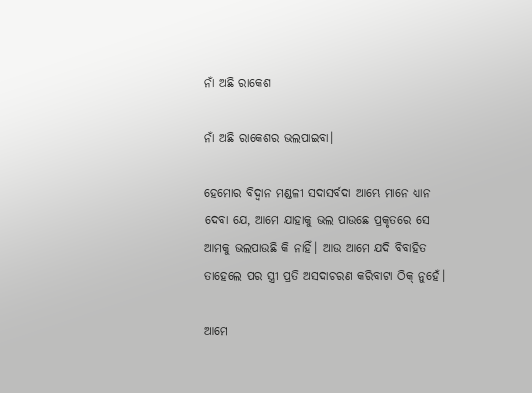ନାଁ ଅଛି ରାକେଶ

ନାଁ ଅଛି ରାକେଶର ଭଲପାଇବା।

ହେମୋର ବିଦ୍ଵାନ ମଣ୍ଡଳୀ ସଦାସର୍ବଦା ଆମ୍ଭେ ମାନେ ଧ୍ୟାନ ଦେବା ଯେ, ଆମେ ଯାହାକୁ ଭଲ ପାଉଛେ ପ୍ରକୃତରେ ସେ ଆମକୁ ଭଲପାଉଛି କି ନାହିଁ। ଆଉ ଆମେ ଯଦି ବିବାହିତ ତାହେଲେ ପର ସ୍ତ୍ରୀ ପ୍ରତି ଅସଦାଚରଣ କରିବାଟା ଠିକ୍ ନୁହେଁ।

ଆମେ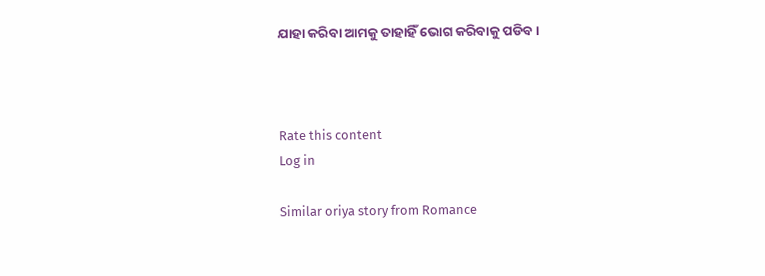ଯାହା କରିବା ଆମକୁ ତାହାହିଁ ଭୋଗ କରିବାକୁ ପଡିବ।



Rate this content
Log in

Similar oriya story from Romance